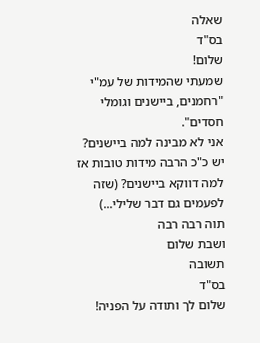שאלה
בס"ד
שלום!
שמעתי שהמידות של עמ"י "רחמנים, ביישנים וגומלי חסדים".
אני לא מבינה למה ביישנים? יש כ"כ הרבה מידות טובות אז למה דווקא ביישנים? (שזה לפעמים גם דבר שלילי...)
תוה רבה רבה
ושבת שלום
תשובה
בס"ד
שלום לך ותודה על הפניה!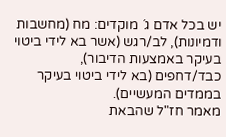יש בכל אדם ג´ מוקדים: מח (מחשבות ודמיונות), לב/רגש (אשר בא לידי ביטוי בעיקר באמצעות הדיבור), כבד/דחפים (בא לידי ביטוי בעיקר בממדים המעשיים).
מאמר חז"ל שהבאת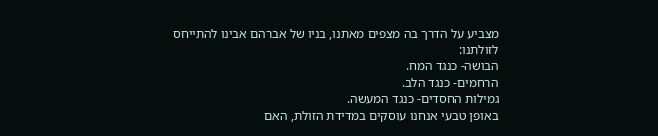מצביע על הדרך בה מצפים מאתנו, בניו של אברהם אבינו להתייחס לזולתנו:
הבושה- כנגד המח.
הרחמים- כנגד הלב.
גמילות החסדים- כנגד המעשה.
באופן טבעי אנחנו עוסקים במדידת הזולת, האם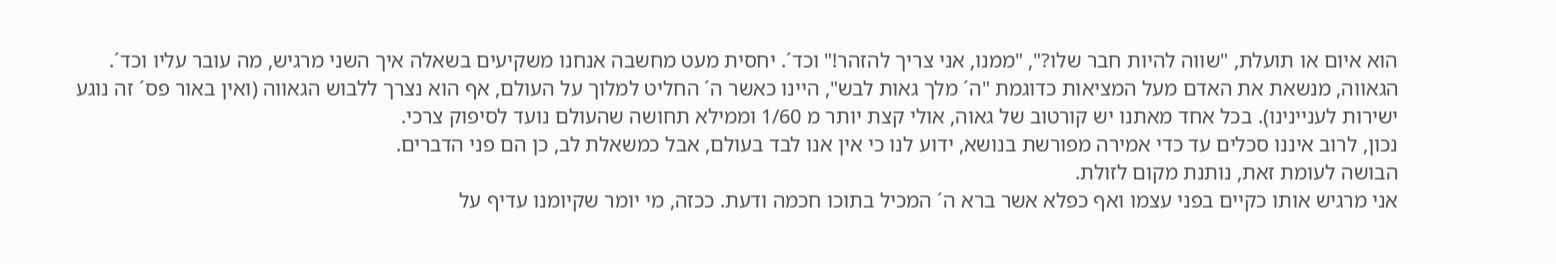הוא איום או תועלת, "שווה להיות חבר שלו?", "ממנו, אני צריך להזהר!" וכד´. יחסית מעט מחשבה אנחנו משקיעים בשאלה איך השני מרגיש, מה עובר עליו וכד´.
הגאווה, מנשאת את האדם מעל המציאות כדוגמת "ה´ מלך גאות לבש", היינו כאשר ה´ החליט למלוך על העולם, אף הוא נצרך ללבוש הגאווה (ואין באור פס´ זה נוגע ישירות לעניינינו). בכל אחד מאתנו יש קורטוב של גאוה, אולי קצת יותר מ 1/60 וממילא תחושה שהעולם נועד לסיפוק צרכי.
נכון, לרוב איננו סכלים עד כדי אמירה מפורשת בנושא, ידוע לנו כי אין אנו לבד בעולם, אבל כמשאלת לב, כן הם פני הדברים.
הבושה לעומת זאת, נותנת מקום לזולת.
אני מרגיש אותו כקיים בפני עצמו ואף כפלא אשר ברא ה´ המכיל בתוכו חכמה ודעת. ככזה, מי יומר שקיומנו עדיף על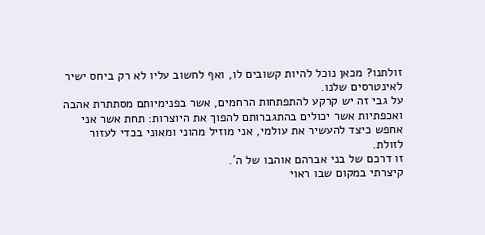זולתנו? מכאן נוכל להיות קשובים לו, ואף לחשוב עליו לא רק ביחס ישיר לאינטרסים שלנו.
על גבי זה יש קרקע להתפתחות הרחמים, אשר בפנימיותם מסתתרת אהבה ואכפתיות אשר יכולים בהתגברותם להפוך את היוצרות: תחת אשר אני אחפש כיצד להעשיר את עולמי, אני מוזיל מהוני ומאוני בכדי לעזור לזולת.
זו דרכם של בני אברהם אוהבו של ה´.
קיצרתי במקום שבו ראוי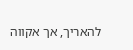להאריך, אך אקווה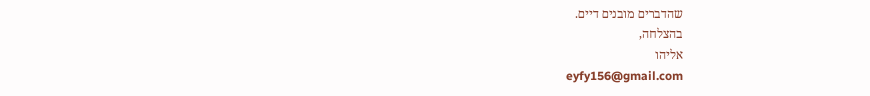שהדברים מובנים דיים.
בהצלחה,
אליהו
eyfy156@gmail.com